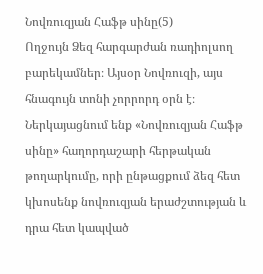Նովռուզյան Հաֆթ սինը(5)
Ողջույն Ձեզ հարգարժան ռադիոլսող բարեկամներ։ Այսօր Նովռուզի, այս հնագույն տոնի չորրորդ օրն է։ Ներկայացնում ենք «Նովռուզյան Հաֆթ սինը» հաղորդաշարի հերթական թողարկումը, որի ընթացքում ձեզ հետ կխոսենք նովռուզյան երաժշտության և դրա հետ կապված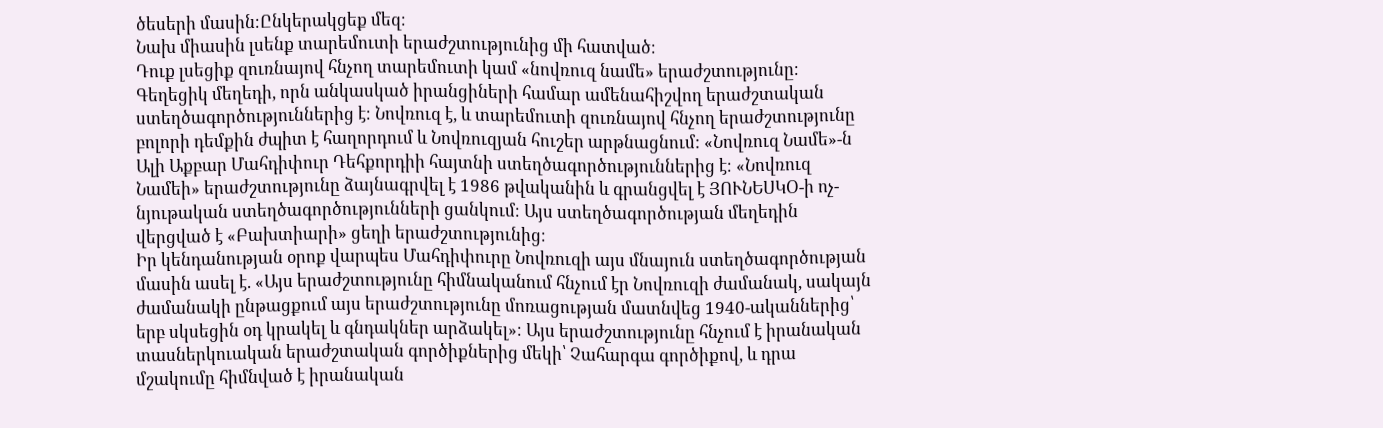ծեսերի մասին։Ընկերակցեք մեզ։
Նախ միասին լսենք տարեմուտի երաժշտությունից մի հատված։
Դուք լսեցիք զուռնայով հնչող տարեմուտի կամ «նովռուզ նամե» երաժշտությունը։
Գեղեցիկ մեղեդի, որն անկասկած իրանցիների համար ամենահիշվող երաժշտական ստեղծագործություններից է։ Նովռուզ է, և տարեմուտի զուռնայով հնչող երաժշտությունը բոլորի դեմքին ժպիտ է հաղորդում և Նովռուզյան հուշեր արթնացնում: «Նովռուզ Նամե»-ն Ալի Աքբար Մահդիփուր Դեհքորդիի հայտնի ստեղծագործություններից է։ «Նովռուզ Նամեի» երաժշտությունը ձայնագրվել է 1986 թվականին և գրանցվել է ՅՈՒՆԵՍԿՕ-ի ոչ-նյութական ստեղծագործությունների ցանկում։ Այս ստեղծագործության մեղեդին վերցված է «Բախտիարի» ցեղի երաժշտությունից։
Իր կենդանության օրոք վարպես Մահդիփուրը Նովռուզի այս մնայուն ստեղծագործության մասին ասել է. «Այս երաժշտությունը հիմնականում հնչում էր Նովռուզի ժամանակ, սակայն ժամանակի ընթացքում այս երաժշտությունը մոռացության մատնվեց 1940-ականներից՝ երբ սկսեցին օդ կրակել և գնդակներ արձակել»։ Այս երաժշտությունը հնչում է իրանական տասներկուական երաժշտական գործիքներից մեկի՝ Չահարգա գործիքով, և դրա մշակումը հիմնված է իրանական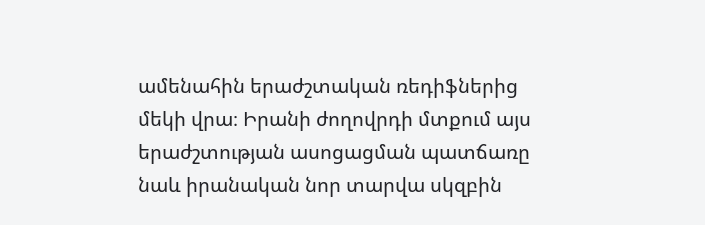ամենահին երաժշտական ռեդիֆներից մեկի վրա։ Իրանի ժողովրդի մտքում այս երաժշտության ասոցացման պատճառը նաև իրանական նոր տարվա սկզբին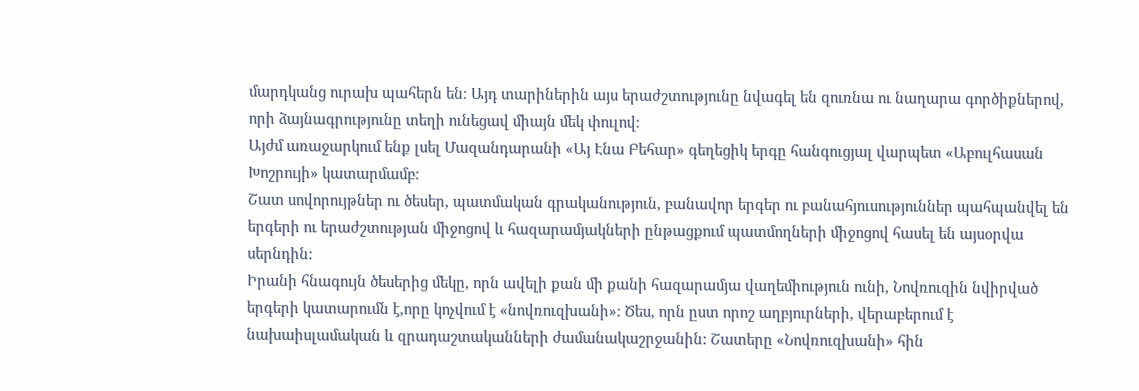մարդկանց ուրախ պահերն են։ Այդ տարիներին այս երաժշտությունը նվագել են զուռնա ու նաղարա գործիքներով, որի ձայնագրությունը տեղի ունեցավ միայն մեկ փուլով։
Այժմ առաջարկում ենք լսել Մազանդարանի «Այ Էնա Բեհար» գեղեցիկ երգը հանգուցյալ վարպետ «Աբուլհասան Խոշրույի» կատարմամբ։
Շատ սովորույթներ ու ծեսեր, պատմական գրականություն, բանավոր երգեր ու բանահյուսություններ պահպանվել են երգերի ու երաժշտության միջոցով և հազարամյակների ընթացքում պատմողների միջոցով հասել են այսօրվա սերնդին:
Իրանի հնագույն ծեսերից մեկը, որն ավելի քան մի քանի հազարամյա վաղեմիություն ունի, Նովռուզին նվիրված երգերի կատարումն է,որը կոչվում է «նովռուզխանի»։ Ծես, որն ըստ որոշ աղբյուրների, վերաբերում է նախաիսլամական և զրադաշտականների ժամանակաշրջանին: Շատերը «Նովռուզխանի» հին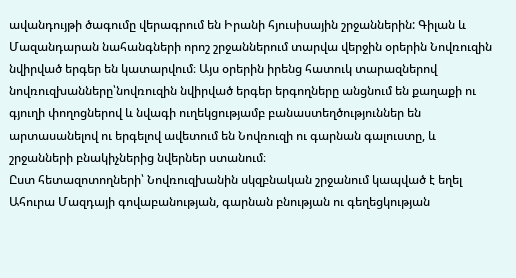ավանդույթի ծագումը վերագրում են Իրանի հյուսիսային շրջաններին: Գիլան և Մազանդարան նահանգների որոշ շրջաններում տարվա վերջին օրերին Նովռուզին նվիրված երգեր են կատարվում։ Այս օրերին իրենց հատուկ տարազներով նովռուզխանները՝նովռուզին նվիրված երգեր երգողները անցնում են քաղաքի ու գյուղի փողոցներով և նվագի ուղեկցությամբ բանաստեղծություններ են արտասանելով ու երգելով ավետում են Նովռուզի ու գարնան գալուստը, և շրջանների բնակիչներից նվերներ ստանում։
Ըստ հետազոտողների՝ Նովռուզխանին սկզբնական շրջանում կապված է եղել Ահուրա Մազդայի գովաբանության, գարնան բնության ու գեղեցկության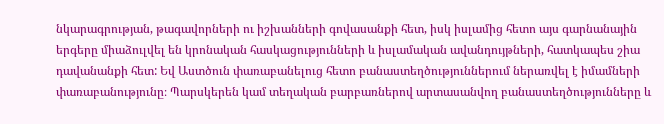նկարագրության, թագավորների ու իշխանների գովասանքի հետ, իսկ իսլամից հետո այս գարնանային երգերը միաձուլվել են կրոնական հասկացությունների և իսլամական ավանդույթների, հատկապես շիա դավանանքի հետ: Եվ Աստծուն փառաբանելուց հետո բանաստեղծություններում ներառվել է իմամների փառաբանությունը։ Պարսկերեն կամ տեղական բարբառներով արտասանվող բանաստեղծությունները և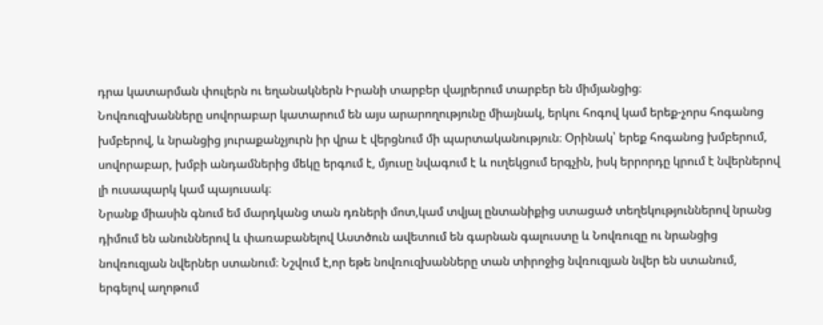դրա կատարման փուլերն ու եղանակներն Իրանի տարբեր վայրերում տարբեր են միմյանցից։
Նովռուզխանները սովորաբար կատարում են այս արարողությունը միայնակ, երկու հոգով կամ երեք-չորս հոգանոց խմբերով, և նրանցից յուրաքանչյուրն իր վրա է վերցնում մի պարտականություն։ Օրինակ՝ երեք հոգանոց խմբերում, սովորաբար, խմբի անդամներից մեկը երգում է, մյուսը նվագում է և ուղեկցում երգչին, իսկ երրորդը կրում է նվերներով լի ուսապարկ կամ պայուսակ։
Նրանք միասին գնում եմ մարդկանց տան դռների մոտ,կամ տվյալ ընտանիքից ստացած տեղեկություններով նրանց դիմում են անուններով և փառաբանելով Աստծուն ավետում են գարնան գալուստը և Նովռուզը ու նրանցից նովռուզյան նվերներ ստանում։ Նշվում է,որ եթե նովռուզխանները տան տիրոջից նվռուզյան նվեր են ստանում, երգելով աղոթում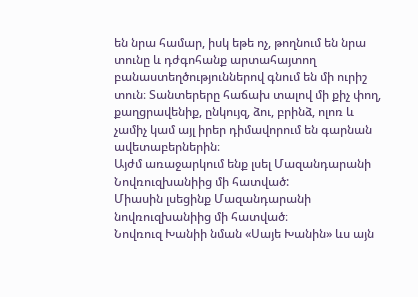են նրա համար, իսկ եթե ոչ, թողնում են նրա տունը և դժգոհանք արտահայտող բանաստեղծություններով գնում են մի ուրիշ տուն։ Տանտերերը հաճախ տալով մի քիչ փող, քաղցրավենիք, ընկույզ, ձու, բրինձ, ոլոռ և չամիչ կամ այլ իրեր դիմավորում են գարնան ավետաբերներին։
Այժմ առաջարկում ենք լսել Մազանդարանի Նովռուզխանիից մի հատված:
Միասին լսեցինք Մազանդարանի նովռուզխանիից մի հատված։
Նովռուզ Խանիի նման «Սայե Խանին» ևս այն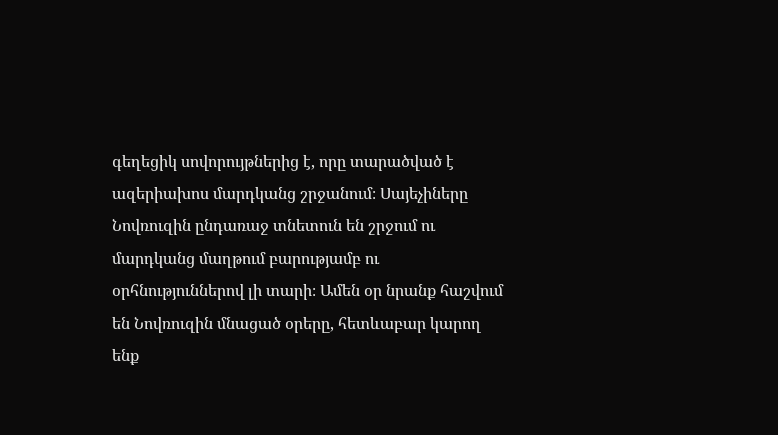գեղեցիկ սովորույթներից է, որը տարածված է ազերիախոս մարդկանց շրջանում։ Սայեչիները Նովռուզին ընդառաջ տնետուն են շրջում ու մարդկանց մաղթում բարությամբ ու օրհնություններով լի տարի։ Ամեն օր նրանք հաշվում են Նովռուզին մնացած օրերը, հետևաբար կարող ենք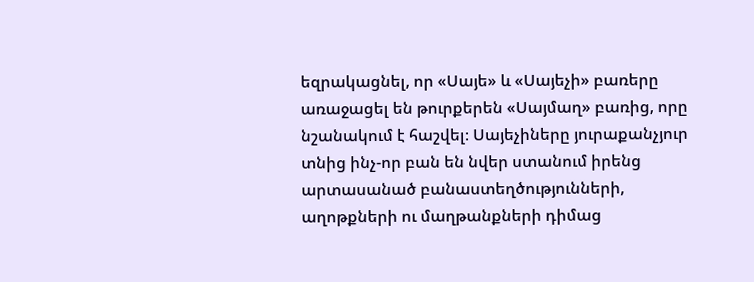եզրակացնել, որ «Սայե» և «Սայեչի» բառերը առաջացել են թուրքերեն «Սայմաղ» բառից, որը նշանակում է հաշվել։ Սայեչիները յուրաքանչյուր տնից ինչ-որ բան են նվեր ստանում իրենց արտասանած բանաստեղծությունների, աղոթքների ու մաղթանքների դիմաց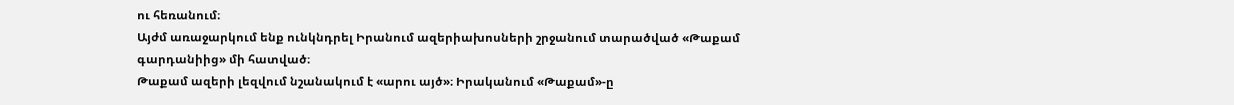ու հեռանում։
Այժմ առաջարկում ենք ունկնդրել Իրանում ազերիախոսների շրջանում տարածված «Թաքամ գարդանիից» մի հատված։
Թաքամ ազերի լեզվում նշանակում է «արու այծ»։ Իրականում «Թաքամ»-ը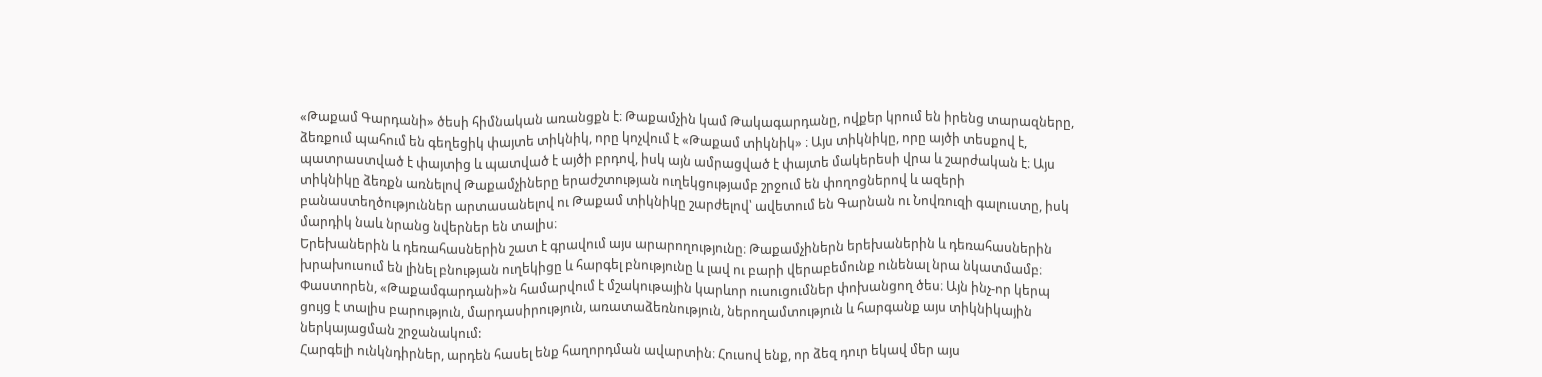«Թաքամ Գարդանի» ծեսի հիմնական առանցքն է։ Թաքամչին կամ Թակագարդանը, ովքեր կրում են իրենց տարազները, ձեռքում պահում են գեղեցիկ փայտե տիկնիկ, որը կոչվում է «Թաքամ տիկնիկ» ։ Այս տիկնիկը, որը այծի տեսքով է, պատրաստված է փայտից և պատված է այծի բրդով, իսկ այն ամրացված է փայտե մակերեսի վրա և շարժական է։ Այս տիկնիկը ձեռքն առնելով Թաքամչիները երաժշտության ուղեկցությամբ շրջում են փողոցներով և ազերի բանաստեղծություններ արտասանելով ու Թաքամ տիկնիկը շարժելով՝ ավետում են Գարնան ու Նովռուզի գալուստը, իսկ մարդիկ նաև նրանց նվերներ են տալիս։
Երեխաներին և դեռահասներին շատ է գրավում այս արարողությունը։ Թաքամչիներն երեխաներին և դեռահասներին խրախուսում են լինել բնության ուղեկիցը և հարգել բնությունը և լավ ու բարի վերաբեմունք ունենալ նրա նկատմամբ։ Փաստորեն, «Թաքամգարդանի»ն համարվում է մշակութային կարևոր ուսուցումներ փոխանցող ծես։ Այն ինչ-որ կերպ ցույց է տալիս բարություն, մարդասիրություն, առատաձեռնություն, ներողամտություն և հարգանք այս տիկնիկային ներկայացման շրջանակում:
Հարգելի ունկնդիրներ, արդեն հասել ենք հաղորդման ավարտին։ Հուսով ենք, որ ձեզ դուր եկավ մեր այս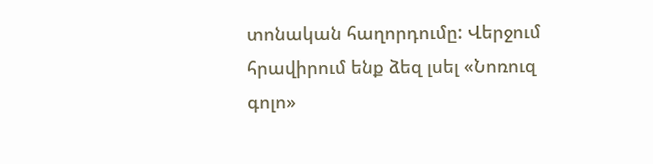տոնական հաղորդումը: Վերջում հրավիրում ենք ձեզ լսել «Նոռուզ գոլո»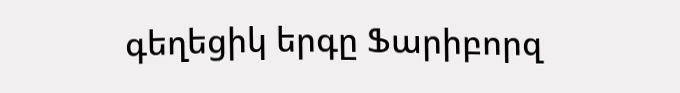գեղեցիկ երգը Ֆարիբորզ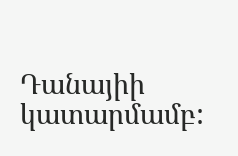Դանայիի կատարմամբ: